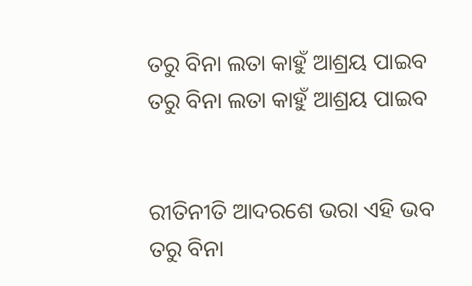ତରୁ ବିନା ଲତା କାହୁଁ ଆଶ୍ରୟ ପାଇବ
ତରୁ ବିନା ଲତା କାହୁଁ ଆଶ୍ରୟ ପାଇବ


ରୀତିନୀତି ଆଦରଶେ ଭରା ଏହି ଭବ
ତରୁ ବିନା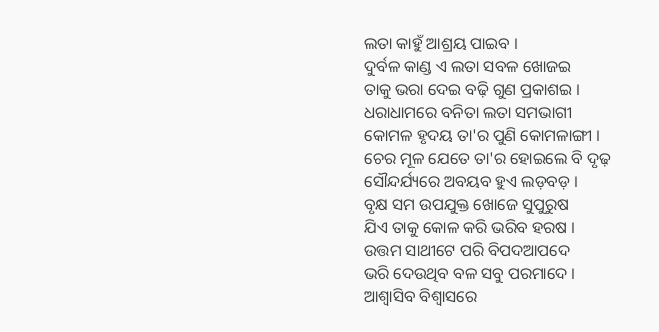ଲତା କାହୁଁ ଆଶ୍ରୟ ପାଇବ ।
ଦୁର୍ବଳ କାଣ୍ଡ ଏ ଲତା ସବଳ ଖୋଜଇ
ତାକୁ ଭରା ଦେଇ ବଢ଼ି ଗୁଣ ପ୍ରକାଶଇ ।
ଧରାଧାମରେ ବନିତା ଲତା ସମଭାଗୀ
କୋମଳ ହୃଦୟ ତା'ର ପୁଣି କୋମଳାଙ୍ଗୀ ।
ଚେର ମୂଳ ଯେତେ ତା'ର ହୋଇଲେ ବି ଦୃଢ଼
ସୌନ୍ଦର୍ଯ୍ୟରେ ଅବୟବ ହୁଏ ଲଡ଼ବଡ଼ ।
ବୃକ୍ଷ ସମ ଉପଯୁକ୍ତ ଖୋଜେ ସୁପୁରୁଷ
ଯିଏ ତାକୁ କୋଳ କରି ଭରିବ ହରଷ ।
ଉତ୍ତମ ସାଥୀଟେ ପରି ବିପଦଆପଦେ
ଭରି ଦେଉଥିବ ବଳ ସବୁ ପରମାଦେ ।
ଆଶ୍ବାସିବ ବିଶ୍ବାସରେ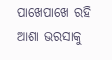ପାଖେପାଖେ ରହି
ଆଶା ଭରସାକୁ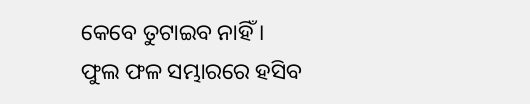କେବେ ତୁଟାଇବ ନାହିଁ ।
ଫୁଲ ଫଳ ସମ୍ଭାରରେ ହସିବ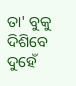ତା' ବୁକୁ
ଦିଶିବେ ଦୁହେଁ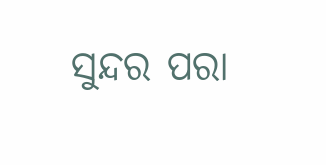ସୁନ୍ଦର ପରା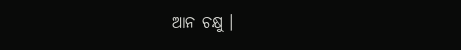ଆନ ଚକ୍ଷୁ ।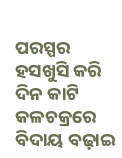ପରସ୍ପର ହସଖୁସି କରି ଦିନ କାଟି
କଳଚକ୍ରରେ ବିଦାୟ ବଢ଼ାଇ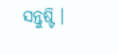ସନ୍ତୁଷ୍ଟି ।